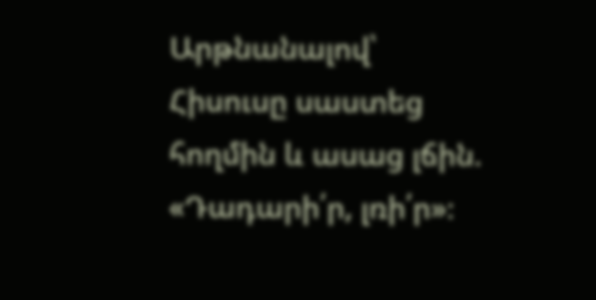Արթնանալով՝ Հիսուսը սաստեց հողմին և ասաց լճին. «Դադարի՛ր, լռի՛ր»։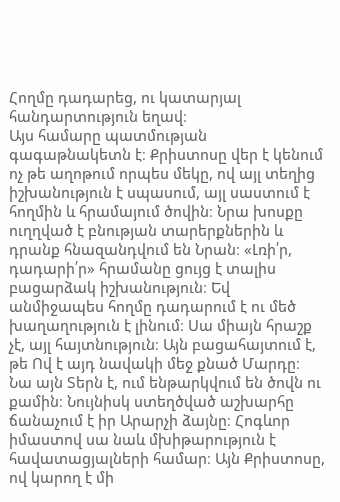Հողմը դադարեց, ու կատարյալ հանդարտություն եղավ։
Այս համարը պատմության գագաթնակետն է։ Քրիստոսը վեր է կենում ոչ թե աղոթում որպես մեկը, ով այլ տեղից իշխանություն է սպասում, այլ սաստում է հողմին և հրամայում ծովին։ Նրա խոսքը ուղղված է բնության տարերքներին և դրանք հնազանդվում են Նրան։ «Լռի՛ր, դադարի՛ր» հրամանը ցույց է տալիս բացարձակ իշխանություն։ Եվ անմիջապես հողմը դադարում է ու մեծ խաղաղություն է լինում։ Սա միայն հրաշք չէ, այլ հայտնություն։ Այն բացահայտում է, թե Ով է այդ նավակի մեջ քնած Մարդը։ Նա այն Տերն է, ում ենթարկվում են ծովն ու քամին։ Նույնիսկ ստեղծված աշխարհը ճանաչում է իր Արարչի ձայնը։ Հոգևոր իմաստով սա նաև մխիթարություն է հավատացյալների համար։ Այն Քրիստոսը, ով կարող է մի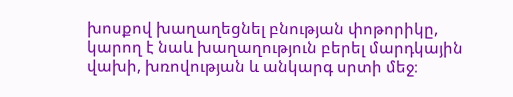խոսքով խաղաղեցնել բնության փոթորիկը, կարող է նաև խաղաղություն բերել մարդկային վախի, խռովության և անկարգ սրտի մեջ։